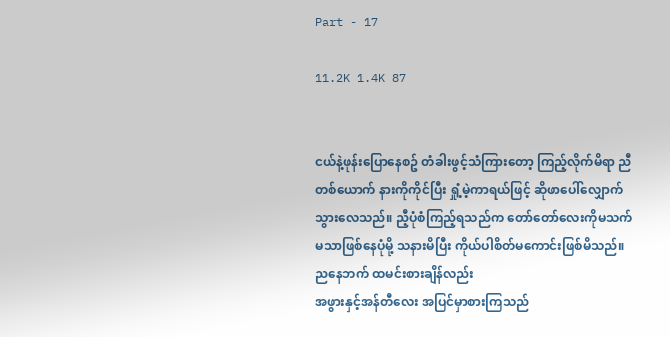Part - 17

11.2K 1.4K 87


ငယ်နဲ့ဖုန်းပြောနေစဥ် တံခါးဖွင့်သံကြားတော့ ကြည့်လိုက်မိရာ ညီ တစ်ယောက် နားကိုကိုင်ပြီး ရှုံ့မဲ့ကာရယ်ဖြင့် ဆိုဖာပေါ်လျှောက်သွားလေသည်။ ညီ့ပုံစံကြည့်ရသည်က တော်တော်လေးကိုမသက်မသာဖြစ်နေပုံမို့ သနားမိပြီး ကိုယ်ပါစိတ်မကောင်းဖြစ်မိသည်။ ညနေဘက် ထမင်းစားချိန်လည်း
အဖွားနှင့်အန်တီလေး အပြင်မှာစားကြသည်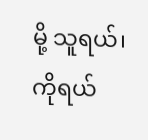မို့ သူရယ်၊ကိုရယ်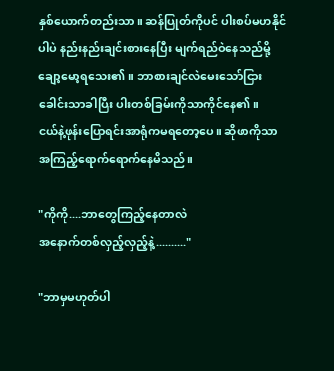နှစ်ယောက်တည်းသာ။ ဆန်ပြုတ်ကိုပင် ပါးစပ်မဟနိုင်ပါပဲ နည်းနည်းချင်းစားနေပြီး မျက်ရည်ဝဲနေသည်မို့ ချော့မော့ရသေး၏။ ဘာစားချင်လဲမေးသော်ငြား ခေါင်းသာခါပြီး ပါးတစ်ခြမ်းကိုသာကိုင်နေ၏။
ငယ်နဲ့ဖုန်းပြောရင်းအာရုံကမရတော့ပေ။ ဆိုဖာကိုသာ အကြည့်ရောက်ရောက်နေမိသည်။

"ကိုကို....ဘာတွေကြည့်နေတာလဲ
အနောက်တစ်လှည့်လှည့်နဲ့.........."

"ဘာမှမဟုတ်ပါ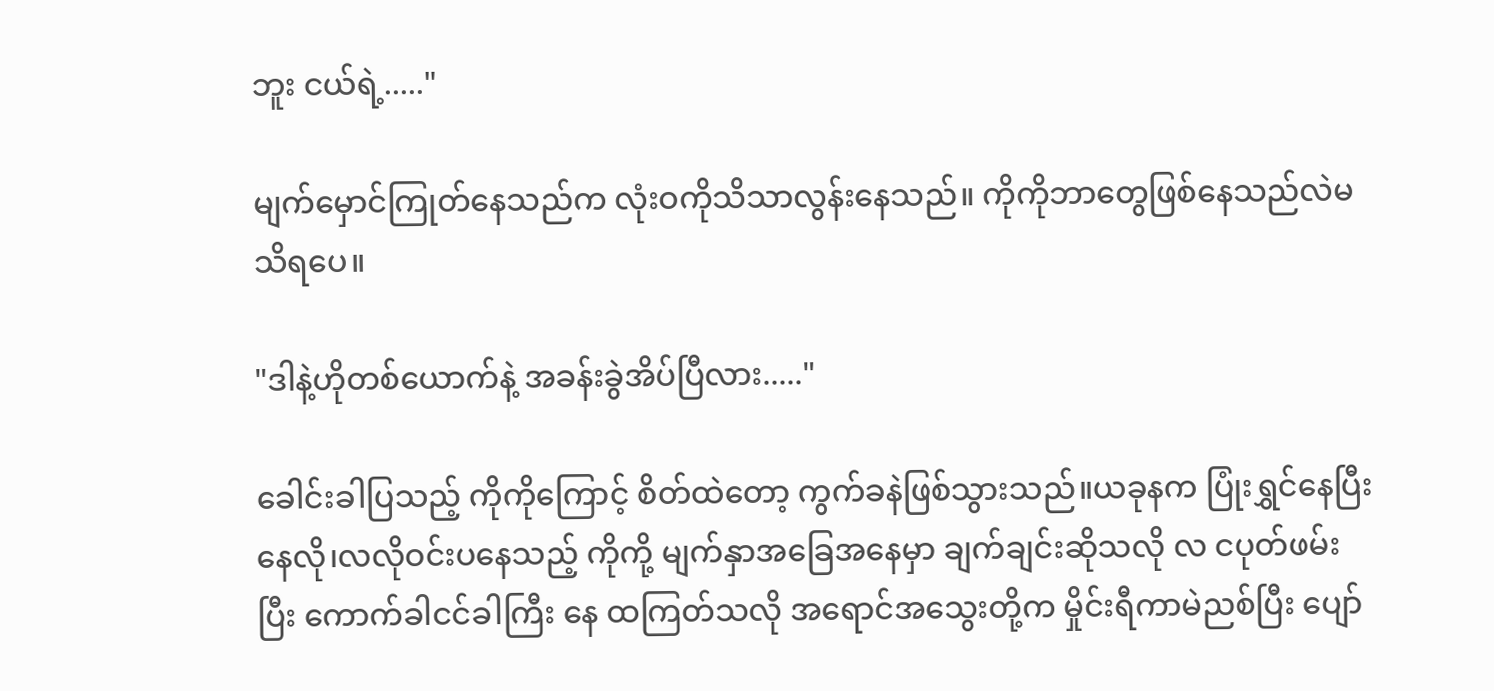ဘူး ငယ်ရဲ့....."

မျက်မှောင်ကြုတ်နေသည်က လုံးဝကိုသိသာလွန်းနေသည်။ ကိုကိုဘာတွေဖြစ်နေသည်လဲမသိရပေ။

"ဒါနဲ့ဟိုတစ်ယောက်နဲ့ အခန်းခွဲအိပ်ပြီလား....."

ခေါင်းခါပြသည့် ကိုကိုကြောင့် စိတ်ထဲတော့ ကွက်ခနဲဖြစ်သွားသည်။ယခုနက ပြုံးရွှင်နေပြီး နေလို၊လလိုဝင်းပနေသည့် ကိုကို့ မျက်နှာအခြေအနေမှာ ချက်ချင်းဆိုသလို လ ငပုတ်ဖမ်းပြီး ကောက်ခါငင်ခါကြီး နေ ထကြတ်သလို အရောင်အသွေးတို့က မှိုင်းရီကာမဲညစ်ပြီး ပျော်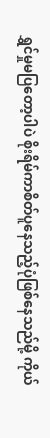ရွှင်မှုမပြတော့ပါပဲ စိုးရိမ်ကာစိတ်ပူနေသည့်ပုံဖြစ်နေသည်မို့ ကိုယ်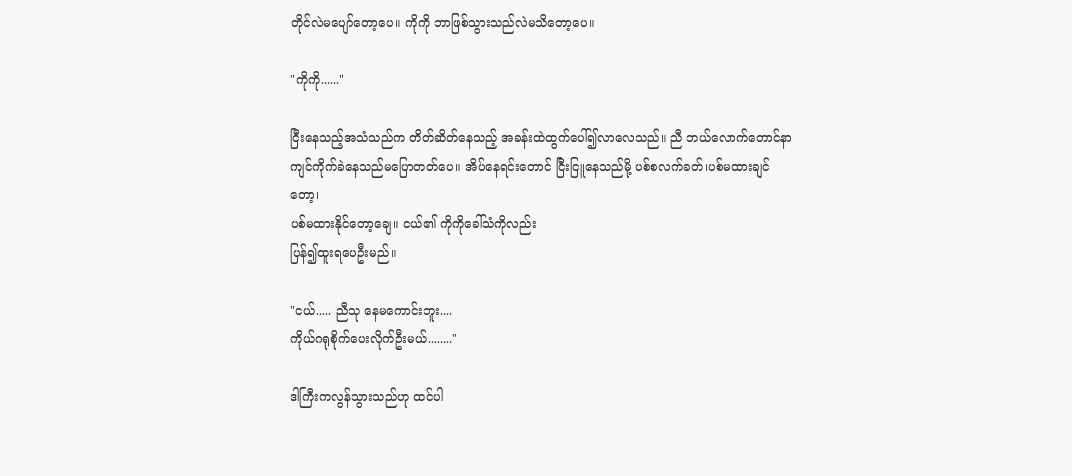တိုင်လဲမပျော်တော့ပေ။ ကိုကို ဘာဖြစ်သွားသည်လဲမသိတော့ပေ။

"ကိုကို......"

ငြီးနေသည့်အသံသည်က တိတ်ဆိတ်နေသည့် အခန်းထဲထွက်ပေါ်၍လာလေသည်။ ညီ ဘယ်လောက်တောင်နာကျင်ကိုက်ခဲနေသည်မပြောတတ်ပေ။ အိပ်နေရင်းတောင် ငြီးငြူနေသည်မို့ ပစ်စလက်ခတ်၊ပစ်မထားချင်တော့၊
ပစ်မထားနိုင်တော့ချေ။ ငယ်၏ ကိုကိုခေါ်သံကိုလည်း
ပြန်၍ထူးရပေဦးမည်။

"ငယ်..... ညီသု နေမကောင်းဘူး....
ကိုယ်ဂရုစိုက်ပေးလိုက်ဦးမယ်........"

ဒါကြီးကလွန်သွားသည်ဟု ထင်ပါ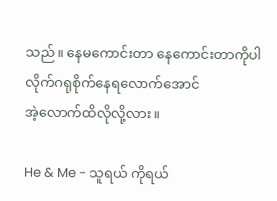သည်။ နေမကောင်းတာ နေကောင်းတာကိုပါ လိုက်ဂရုစိုက်နေရလောက်အောင်
အဲ့လောက်ထိလိုလို့လား။

He & Me - သူရယ် ကိုရယ်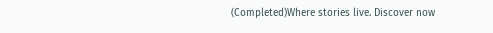(Completed)Where stories live. Discover now